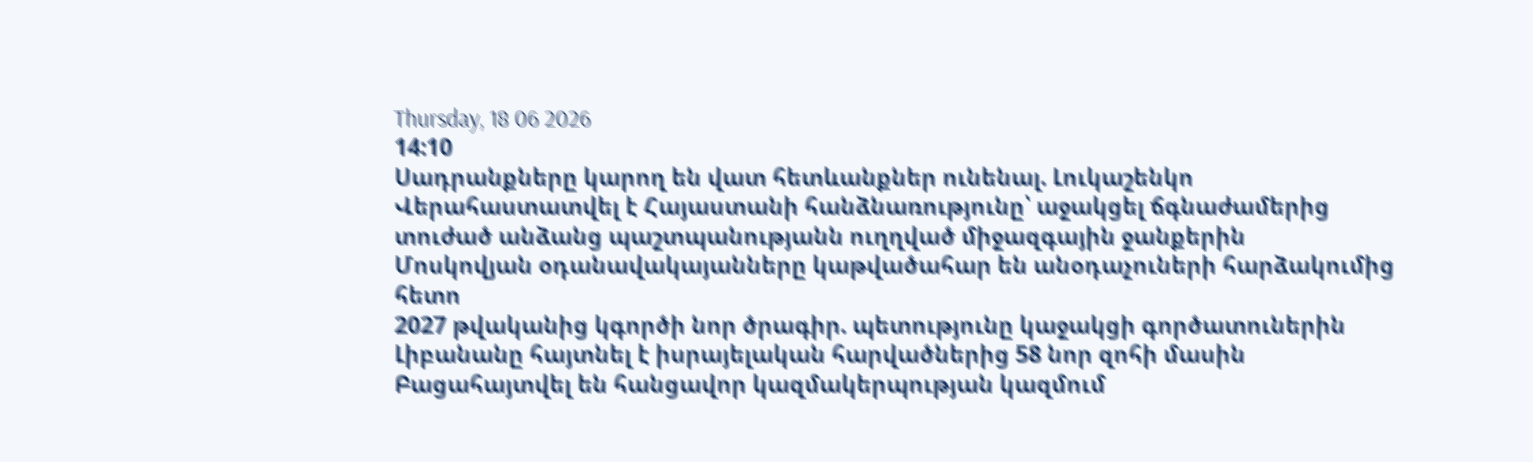Thursday, 18 06 2026
14:10
Սադրանքները կարող են վատ հետևանքներ ունենալ. Լուկաշենկո
Վերահաստատվել է Հայաստանի հանձնառությունը՝ աջակցել ճգնաժամերից տուժած անձանց պաշտպանությանն ուղղված միջազգային ջանքերին
Մոսկովյան օդանավակայանները կաթվածահար են անօդաչուների հարձակումից հետո
2027 թվականից կգործի նոր ծրագիր. պետությունը կաջակցի գործատուներին
Լիբանանը հայտնել է իսրայելական հարվածներից 58 նոր զոհի մասին
Բացահայտվել են հանցավոր կազմակերպության կազմում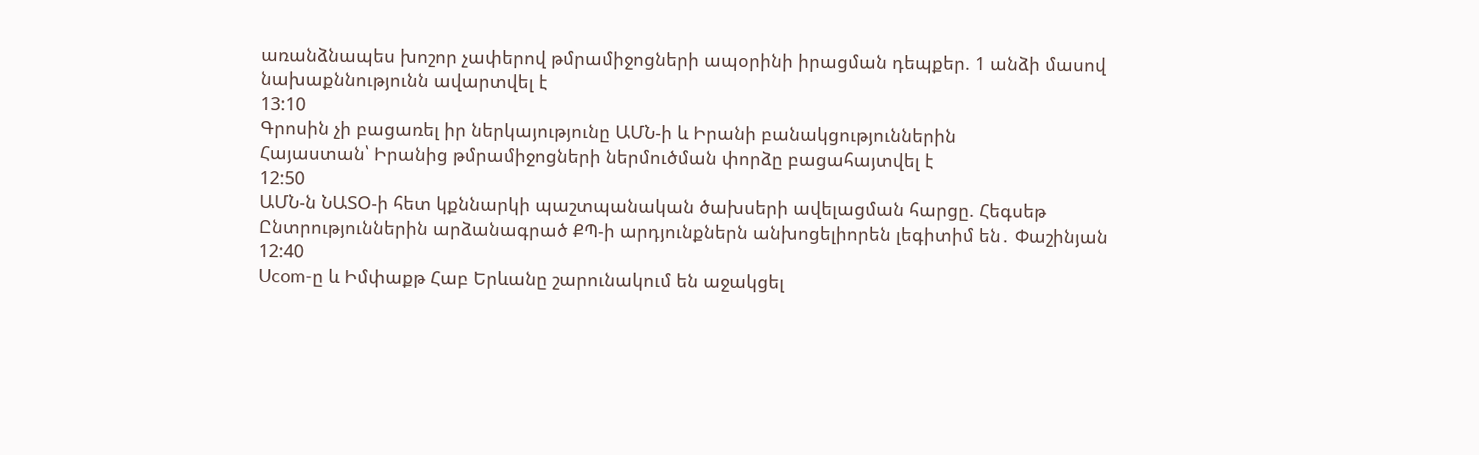առանձնապես խոշոր չափերով թմրամիջոցների ապօրինի իրացման դեպքեր. 1 անձի մասով նախաքննությունն ավարտվել է
13:10
Գրոսին չի բացառել իր ներկայությունը ԱՄՆ-ի և Իրանի բանակցություններին
Հայաստան՝ Իրանից թմրամիջոցների ներմուծման փորձը բացահայտվել է
12:50
ԱՄՆ-ն ՆԱՏՕ-ի հետ կքննարկի պաշտպանական ծախսերի ավելացման հարցը. Հեգսեթ
Ընտրություններին արձանագրած ՔՊ-ի արդյունքներն անխոցելիորեն լեգիտիմ են․ Փաշինյան
12:40
Ucom-ը և Իմփաքթ Հաբ Երևանը շարունակում են աջակցել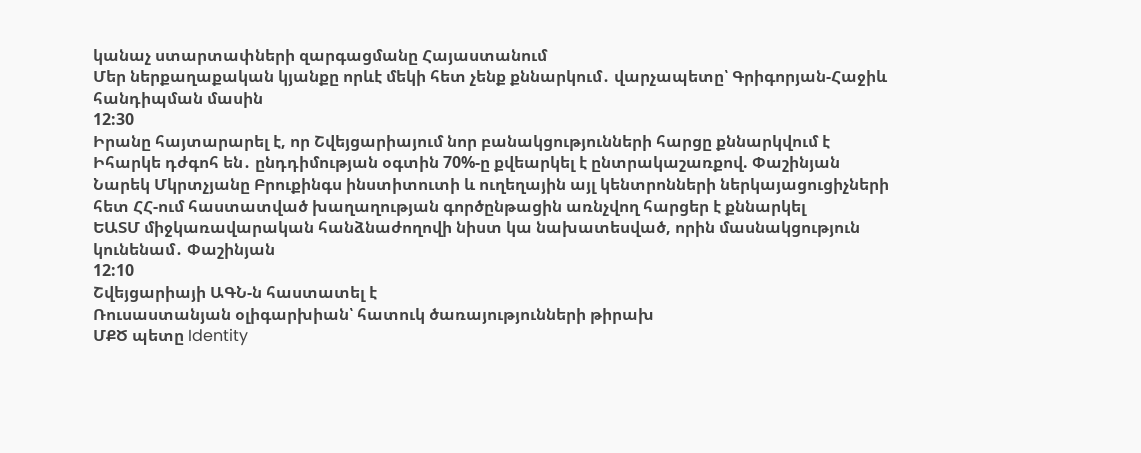կանաչ ստարտափների զարգացմանը Հայաստանում
Մեր ներքաղաքական կյանքը որևէ մեկի հետ չենք քննարկում․ վարչապետը՝ Գրիգորյան-Հաջիև հանդիպման մասին
12:30
Իրանը հայտարարել է, որ Շվեյցարիայում նոր բանակցությունների հարցը քննարկվում է
Իհարկե դժգոհ են․ ընդդիմության օգտին 70%-ը քվեարկել է ընտրակաշառքով. Փաշինյան
Նարեկ Մկրտչյանը Բրուքինգս ինստիտուտի և ուղեղային այլ կենտրոնների ներկայացուցիչների հետ ՀՀ-ում հաստատված խաղաղության գործընթացին առնչվող հարցեր է քննարկել
ԵԱՏՄ միջկառավարական հանձնաժողովի նիստ կա նախատեսված, որին մասնակցություն կունենամ․ Փաշինյան
12:10
Շվեյցարիայի ԱԳՆ-ն հաստատել է
Ռուսաստանյան օլիգարխիան՝ հատուկ ծառայությունների թիրախ
ՄՔԾ պետը Identity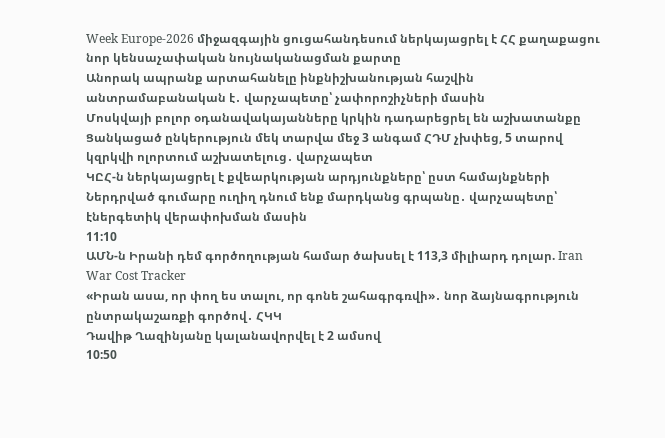Week Europe-2026 միջազգային ցուցահանդեսում ներկայացրել է ՀՀ քաղաքացու նոր կենսաչափական նույնականացման քարտը
Անորակ ապրանք արտահանելը ինքնիշխանության հաշվին անտրամաբանական է․ վարչապետը՝ չափորոշիչների մասին
Մոսկվայի բոլոր օդանավակայանները կրկին դադարեցրել են աշխատանքը
Ցանկացած ընկերություն մեկ տարվա մեջ 3 անգամ ՀԴՄ չխփեց, 5 տարով կզրկվի ոլորտում աշխատելուց․ վարչապետ
ԿԸՀ-ն ներկայացրել է քվեարկության արդյունքները՝ ըստ համայնքների
Ներդրված գումարը ուղիղ դնում ենք մարդկանց գրպանը․ վարչապետը՝ էներգետիկ վերափոխման մասին
11:10
ԱՄՆ-ն Իրանի դեմ գործողության համար ծախսել է 113,3 միլիարդ դոլար. Iran War Cost Tracker
«Իրան ասա, որ փող ես տալու, որ գոնե շահագրգռվի»․ նոր ձայնագրություն ընտրակաշառքի գործով․ ՀԿԿ
Դավիթ Ղազինյանը կալանավորվել է 2 ամսով
10:50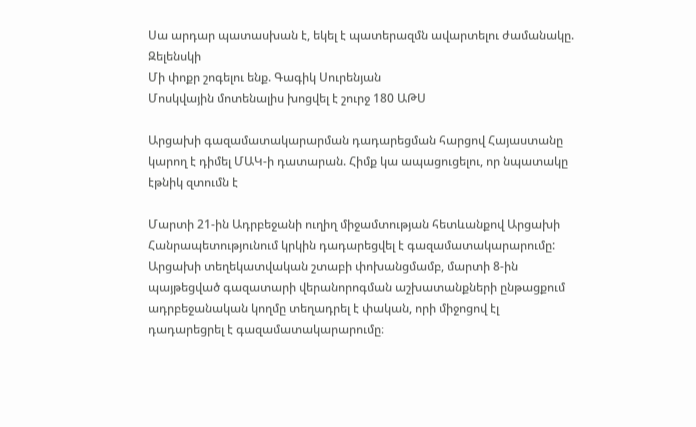Սա արդար պատասխան է, եկել է պատերազմն ավարտելու ժամանակը. Զելենսկի
Մի փոքր շոգելու ենք. Գագիկ Սուրենյան
Մոսկվային մոտենալիս խոցվել է շուրջ 180 ԱԹՍ

Արցախի գազամատակարարման դադարեցման հարցով Հայաստանը կարող է դիմել ՄԱԿ-ի դատարան. Հիմք կա ապացուցելու, որ նպատակը էթնիկ զտումն է

Մարտի 21-ին Ադրբեջանի ուղիղ միջամտության հետևանքով Արցախի Հանրապետությունում կրկին դադարեցվել է գազամատակարարումը: Արցախի տեղեկատվական շտաբի փոխանցմամբ, մարտի 8-ին պայթեցված գազատարի վերանորոգման աշխատանքների ընթացքում ադրբեջանական կողմը տեղադրել է փական, որի միջոցով էլ դադարեցրել է գազամատակարարումը։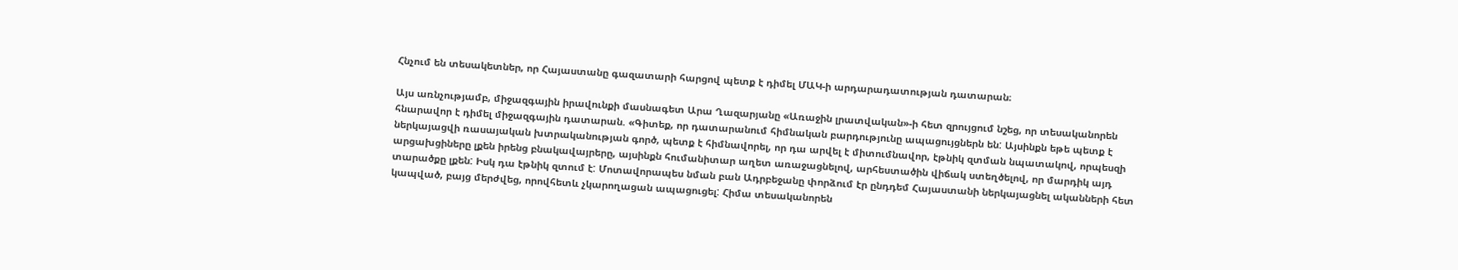Հնչում են տեսակետներ, որ Հայաստանը գազատարի հարցով պետք է դիմել ՄԱԿ-ի արդարադատության դատարան։

Այս առնչությամբ, միջազգային իրավունքի մասնագետ Արա Ղազարյանը «Առաջին լրատվական»-ի հետ զրույցում նշեց, որ տեսականորեն հնարավոր է դիմել միջազգային դատարան. «Գիտեք, որ դատարանում հիմնական բարդությունը ապացույցներն են: Այսինքն եթե պետք է ներկայացվի ռասայական խտրականության գործ, պետք է հիմնավորել, որ դա արվել է միտումնավոր, էթնիկ զտման նպատակով, որպեսզի արցախցիները լքեն իրենց բնակավայրերը, այսինքն հումանիտար աղետ առաջացնելով, արհեստածին վիճակ ստեղծելով, որ մարդիկ այդ տարածքը լքեն: Իսկ դա էթնիկ զտում է: Մոտավորապես նման բան Ադրբեջանը փորձում էր ընդդեմ Հայաստանի ներկայացնել ականների հետ կապված, բայց մերժվեց, որովհետև չկարողացան ապացուցել: Հիմա տեսականորեն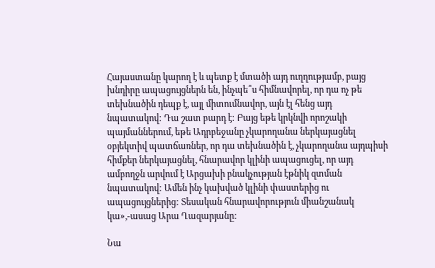Հայաստանը կարող է և պետք է մտածի այդ ուղղությամբ, բայց խնդիրը ապացույցներն են, ինչպե՞ս հիմնավորել, որ դա ոչ թե տեխնածին դեպք է, այլ միտումնավոր, այն էլ հենց այդ նպատակով: Դա շատ բարդ է: Բայց եթե կրկնվի որոշակի պայմաններում, եթե Ադրբեջանը չկարողանա ներկայացնել օբյեկտիվ պատճառներ, որ դա տեխնածին է, չկարողանա այդպիսի հիմքեր ներկայացնել, հնարավոր կլինի ապացուցել, որ այդ ամբողջն արվում է Արցախի բնակչության էթնիկ զտման նպատակով: Ամեն ինչ կախված կլինի փաստերից ու ապացույցներից: Տեսական հնարավորություն միանշանակ կա»,-ասաց Արա Ղազարյանը:

Նա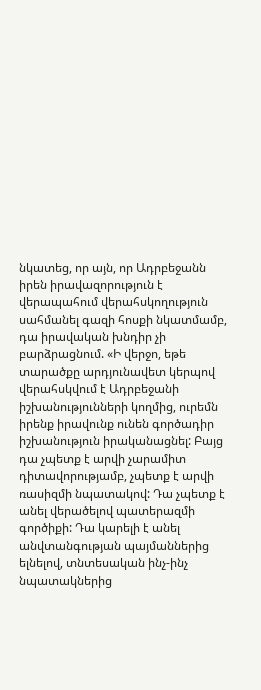նկատեց, որ այն, որ Ադրբեջանն իրեն իրավազորություն է վերապահում վերահսկողություն սահմանել գազի հոսքի նկատմամբ, դա իրավական խնդիր չի բարձրացնում. «Ի վերջո, եթե տարածքը արդյունավետ կերպով վերահսկվում է Ադրբեջանի իշխանությունների կողմից, ուրեմն իրենք իրավունք ունեն գործադիր իշխանություն իրականացնել: Բայց դա չպետք է արվի չարամիտ դիտավորությամբ, չպետք է արվի ռասիզմի նպատակով: Դա չպետք է անել վերածելով պատերազմի գործիքի: Դա կարելի է անել անվտանգության պայմաններից ելնելով, տնտեսական ինչ-ինչ նպատակներից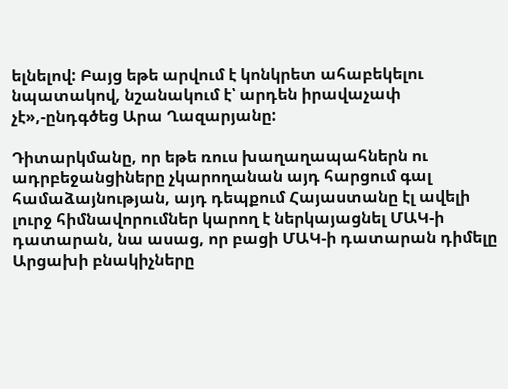ելնելով: Բայց եթե արվում է կոնկրետ ահաբեկելու նպատակով, նշանակում է՝ արդեն իրավաչափ չէ»,-ընդգծեց Արա Ղազարյանը:

Դիտարկմանը, որ եթե ռուս խաղաղապահներն ու ադրբեջանցիները չկարողանան այդ հարցում գալ համաձայնության, այդ դեպքում Հայաստանը էլ ավելի լուրջ հիմնավորումներ կարող է ներկայացնել ՄԱԿ-ի դատարան, նա ասաց, որ բացի ՄԱԿ-ի դատարան դիմելը Արցախի բնակիչները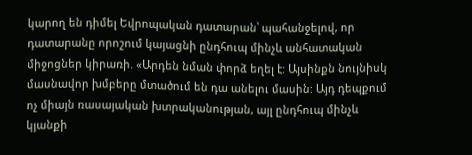կարող են դիմել Եվրոպական դատարան՝ պահանջելով, որ դատարանը որոշում կայացնի ընդհուպ մինչև անհատական միջոցներ կիրառի. «Արդեն նման փորձ եղել է: Այսինքն նույնիսկ մասնավոր խմբերը մտածում են դա անելու մասին: Այդ դեպքում ոչ միայն ռասայական խտրականության, այլ ընդհուպ մինչև կյանքի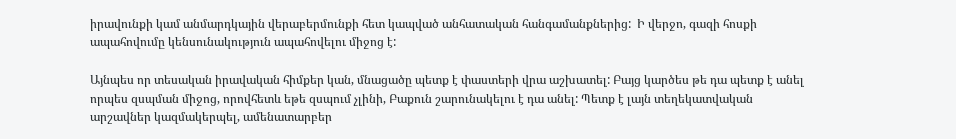իրավունքի կամ անմարդկային վերաբերմունքի հետ կապված անհատական հանգամանքներից:  Ի վերջո, գազի հոսքի ապահովումը կենսունակություն ապահովելու միջոց է:

Այնպես որ տեսական իրավական հիմքեր կան, մնացածը պետք է փաստերի վրա աշխատել: Բայց կարծես թե դա պետք է անել որպես զսպման միջոց, որովհետև եթե զսպում չլինի, Բաքուն շարունակելու է դա անել: Պետք է լայն տեղեկատվական արշավներ կազմակերպել, ամենատարբեր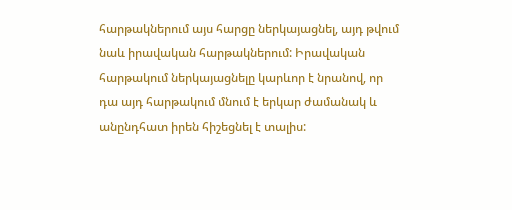հարթակներում այս հարցը ներկայացնել, այդ թվում նաև իրավական հարթակներում: Իրավական հարթակում ներկայացնելը կարևոր է նրանով, որ դա այդ հարթակում մնում է երկար ժամանակ և անընդհատ իրեն հիշեցնել է տալիս: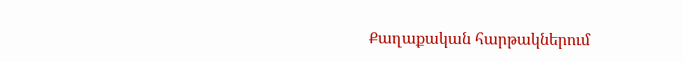Քաղաքական հարթակներում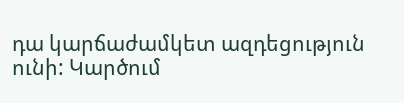դա կարճաժամկետ ազդեցություն ունի: Կարծում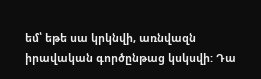եմ՝ եթե սա կրկնվի, առնվազն իրավական գործընթաց կսկսվի: Դա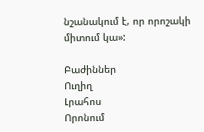նշանակում է, որ որոշակի միտում կա»:

Բաժիններ
Ուղիղ
Լրահոս
Որոնում